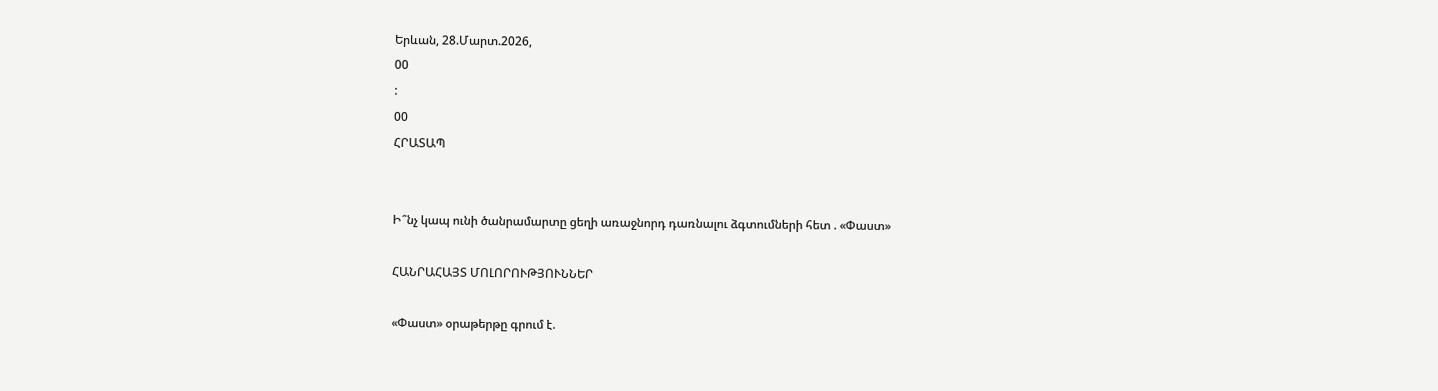Երևան, 28.Մարտ.2026,
00
:
00
ՀՐԱՏԱՊ


Ի՞նչ կապ ունի ծանրամարտը ցեղի առաջնորդ դառնալու ձգտումների հետ . «Փաստ»

ՀԱՆՐԱՀԱՅՏ ՄՈԼՈՐՈՒԹՅՈՒՆՆԵՐ

«Փաստ» օրաթերթը գրում է.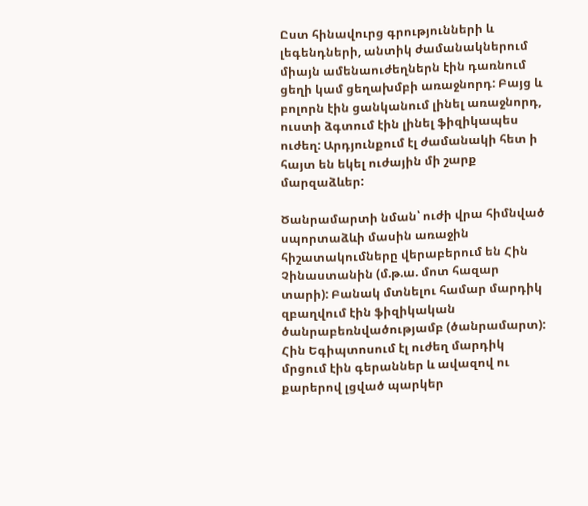Ըստ հինավուրց գրությունների և լեգենդների, անտիկ ժամանակներում միայն ամենաուժեղներն էին դառնում ցեղի կամ ցեղախմբի առաջնորդ: Բայց և բոլորն էին ցանկանում լինել առաջնորդ, ուստի ձգտում էին լինել ֆիզիկապես ուժեղ: Արդյունքում էլ ժամանակի հետ ի հայտ են եկել ուժային մի շարք մարզաձևեր:

Ծանրամարտի նման՝ ուժի վրա հիմնված սպորտաձևի մասին առաջին հիշատակումները վերաբերում են Հին Չինաստանին (մ.թ.ա. մոտ հազար տարի): Բանակ մտնելու համար մարդիկ զբաղվում էին ֆիզիկական ծանրաբեռնվածությամբ (ծանրամարտ): Հին Եգիպտոսում էլ ուժեղ մարդիկ մրցում էին գերաններ և ավազով ու քարերով լցված պարկեր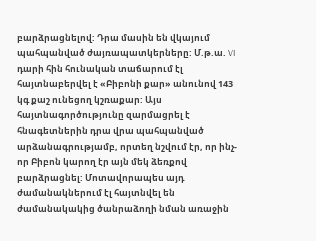բարձրացնելով: Դրա մասին են վկայում պահպանված ժայռապատկերները: Մ.թ.ա. VI դարի հին հունական տաճարում էլ հայտնաբերվել է «Բիբոնի քար» անունով 143 կգ քաշ ունեցող կշռաքար: Այս հայտնագործությունը զարմացրել է հնագետներին դրա վրա պահպանված արձանագրությամբ, որտեղ նշվում էր, որ ինչ-որ Բիբոն կարող էր այն մեկ ձեռքով բարձրացնել: Մոտավորապես այդ ժամանակներում էլ հայտնվել են ժամանակակից ծանրաձողի նման առաջին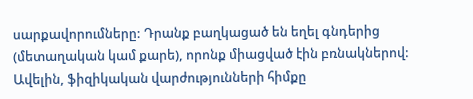սարքավորումները: Դրանք բաղկացած են եղել գնդերից (մետաղական կամ քարե), որոնք միացված էին բռնակներով: Ավելին, ֆիզիկական վարժությունների հիմքը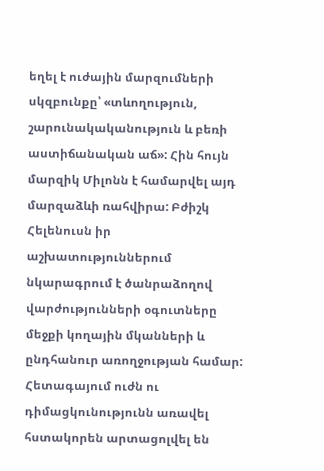եղել է ուժային մարզումների սկզբունքը՝ «տևողություն, շարունակականություն և բեռի աստիճանական աճ»: Հին հույն մարզիկ Միլոնն է համարվել այդ մարզաձևի ռահվիրա: Բժիշկ Հելենուսն իր աշխատություններում նկարագրում է ծանրաձողով վարժությունների օգուտները մեջքի կողային մկանների և ընդհանուր առողջության համար: Հետագայում ուժն ու դիմացկունությունն առավել հստակորեն արտացոլվել են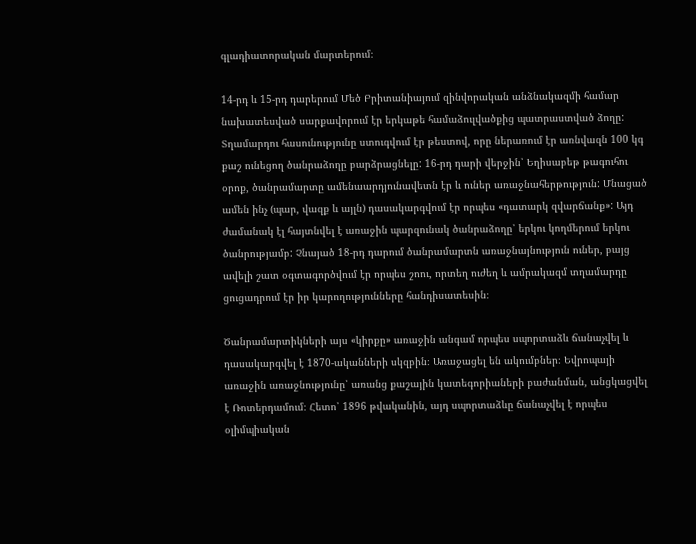գլադիատորական մարտերում։

14-րդ և 15-րդ դարերում Մեծ Բրիտանիայում զինվորական անձնակազմի համար նախատեսված սարքավորում էր երկաթե համաձուլվածքից պատրաստված ձողը: Տղամարդու հասունությունը ստուգվում էր թեստով, որը ներառում էր առնվազն 100 կգ քաշ ունեցող ծանրաձողը բարձրացնելը: 16-րդ դարի վերջին՝ Եղիսաբեթ թագուհու օրոք, ծանրամարտը ամենաարդյունավետն էր և ուներ առաջնահերթություն: Մնացած ամեն ինչ (պար, վազք և այլն) դասակարգվում էր որպես «դատարկ զվարճանք»: Այդ ժամանակ էլ հայտնվել է առաջին պարզունակ ծանրաձողը՝ երկու կողմերում երկու ծանրությամբ: Չնայած 18-րդ դարում ծանրամարտն առաջնայնություն ուներ, բայց ավելի շատ օգտագործվում էր որպես շոու, որտեղ ուժեղ և ամրակազմ տղամարդը ցուցադրում էր իր կարողությունները հանդիսատեսին։

Ծանրամարտիկների այս «կիրքը» առաջին անգամ որպես սպորտաձև ճանաչվել և դասակարգվել է 1870-ականների սկզբին։ Առաջացել են ակումբներ։ Եվրոպայի առաջին առաջնությունը՝ առանց քաշային կատեգորիաների բաժանման, անցկացվել է Ռոտերդամում։ Հետո՝ 1896 թվականին, այդ սպորտաձևը ճանաչվել է որպես օլիմպիական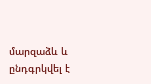մարզաձև և ընդգրկվել է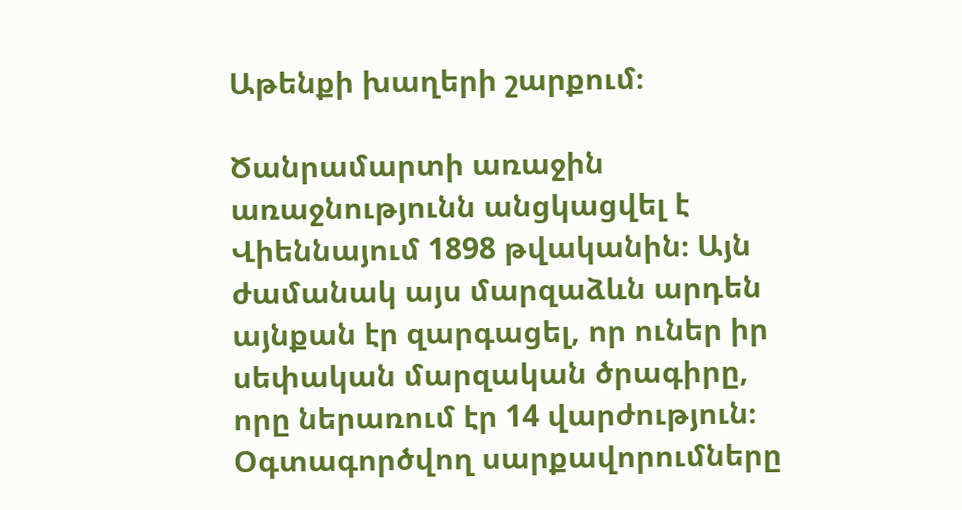Աթենքի խաղերի շարքում։

Ծանրամարտի առաջին առաջնությունն անցկացվել է Վիեննայում 1898 թվականին։ Այն ժամանակ այս մարզաձևն արդեն այնքան էր զարգացել, որ ուներ իր սեփական մարզական ծրագիրը, որը ներառում էր 14 վարժություն։ Օգտագործվող սարքավորումները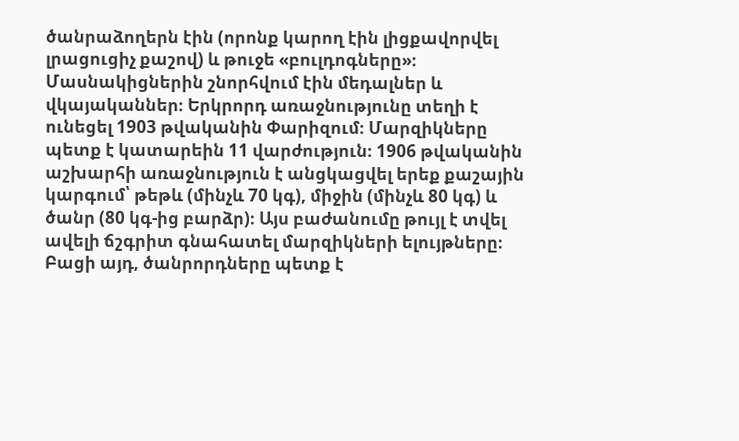ծանրաձողերն էին (որոնք կարող էին լիցքավորվել լրացուցիչ քաշով) և թուջե «բուլդոգները»։ Մասնակիցներին շնորհվում էին մեդալներ և վկայականներ։ Երկրորդ առաջնությունը տեղի է ունեցել 1903 թվականին Փարիզում։ Մարզիկները պետք է կատարեին 11 վարժություն։ 1906 թվականին աշխարհի առաջնություն է անցկացվել երեք քաշային կարգում՝ թեթև (մինչև 70 կգ), միջին (մինչև 80 կգ) և ծանր (80 կգ-ից բարձր)։ Այս բաժանումը թույլ է տվել ավելի ճշգրիտ գնահատել մարզիկների ելույթները։ Բացի այդ, ծանրորդները պետք է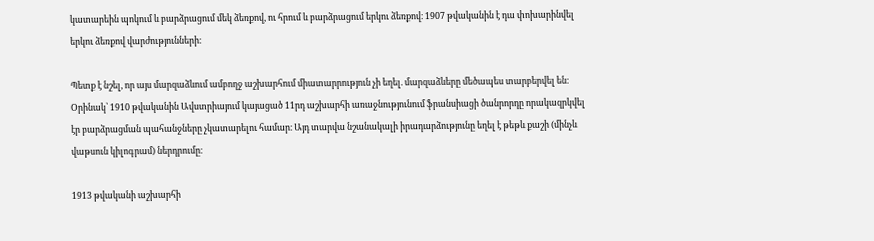կատարեին պոկում և բարձրացում մեկ ձեռքով, ու հրում և բարձրացում երկու ձեռքով։ 1907 թվականին է դա փոխարինվել երկու ձեռքով վարժությունների։

Պետք է նշել, որ այս մարզաձևում ամբողջ աշխարհում միատարրություն չի եղել. մարզաձևերը մեծապես տարբերվել են։ Օրինակ՝ 1910 թվականին Ավստրիայում կայացած 11րդ աշխարհի առաջնությունում ֆրանսիացի ծանրորդը որակազրկվել էր բարձրացման պահանջները չկատարելու համար։ Այդ տարվա նշանակալի իրադարձությունը եղել է թեթև քաշի (մինչև վաթսուն կիլոգրամ) ներդրումը։

1913 թվականի աշխարհի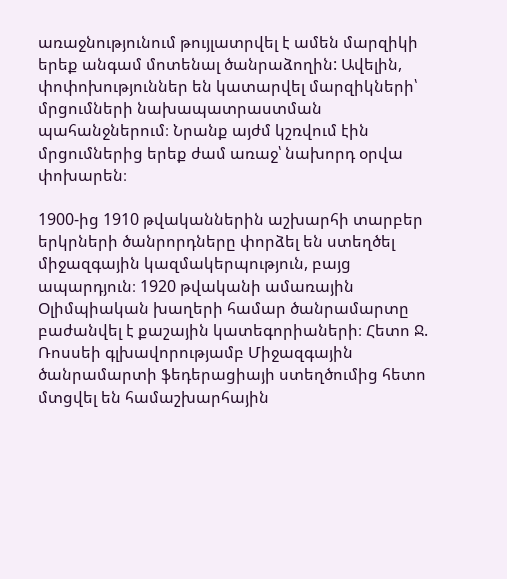առաջնությունում թույլատրվել է ամեն մարզիկի երեք անգամ մոտենալ ծանրաձողին: Ավելին, փոփոխություններ են կատարվել մարզիկների՝ մրցումների նախապատրաստման պահանջներում։ Նրանք այժմ կշռվում էին մրցումներից երեք ժամ առաջ՝ նախորդ օրվա փոխարեն։

1900-ից 1910 թվականներին աշխարհի տարբեր երկրների ծանրորդները փորձել են ստեղծել միջազգային կազմակերպություն, բայց ապարդյուն։ 1920 թվականի ամառային Օլիմպիական խաղերի համար ծանրամարտը բաժանվել է քաշային կատեգորիաների։ Հետո Ջ. Ռոսսեի գլխավորությամբ Միջազգային ծանրամարտի ֆեդերացիայի ստեղծումից հետո մտցվել են համաշխարհային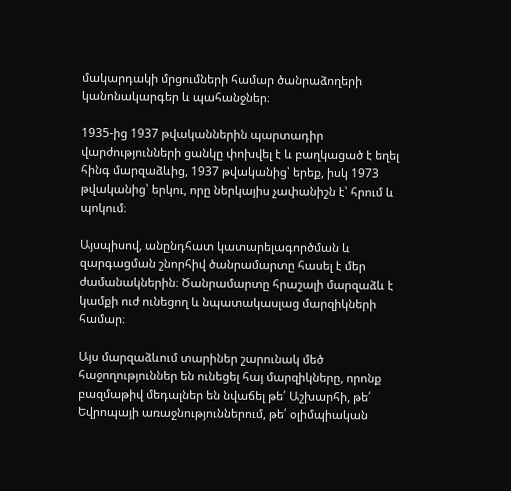մակարդակի մրցումների համար ծանրաձողերի կանոնակարգեր և պահանջներ։

1935-ից 1937 թվականներին պարտադիր վարժությունների ցանկը փոխվել է և բաղկացած է եղել հինգ մարզաձևից, 1937 թվականից՝ երեք, իսկ 1973 թվականից՝ երկու, որը ներկայիս չափանիշն է՝ հրում և պոկում։

Այսպիսով, անընդհատ կատարելագործման և զարգացման շնորհիվ ծանրամարտը հասել է մեր ժամանակներին։ Ծանրամարտը հրաշալի մարզաձև է կամքի ուժ ունեցող և նպատակասլաց մարզիկների համար։

Այս մարզաձևում տարիներ շարունակ մեծ հաջողություններ են ունեցել հայ մարզիկները, որոնք բազմաթիվ մեդալներ են նվաճել թե՛ Աշխարհի, թե՛ Եվրոպայի առաջնություններում, թե՛ օլիմպիական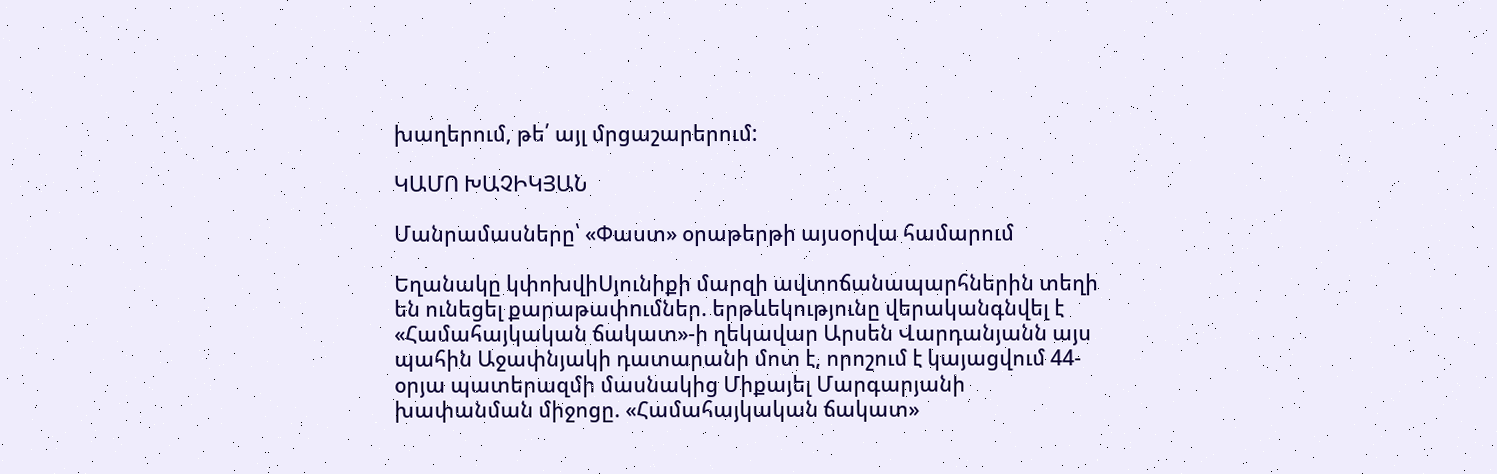խաղերում, թե՛ այլ մրցաշարերում:

ԿԱՄՈ ԽԱՉԻԿՅԱՆ

Մանրամասները՝ «Փաստ» օրաթերթի այսօրվա համարում

Եղանակը կփոխվիՍյունիքի մարզի ավտոճանապարհներին տեղի են ունեցել քարաթափnւմներ. երթևեկությունը վերականգնվել է «Համահայկական ճակատ»-ի ղեկավար Արսեն Վարդանյանն այս պահին Աջափնյակի դատարանի մոտ է, որոշում է կայացվում 44-օրյա պատերազմի մասնակից Միքայել Մարգարյանի խափանման միջոցը. «Համահայկական ճակատ»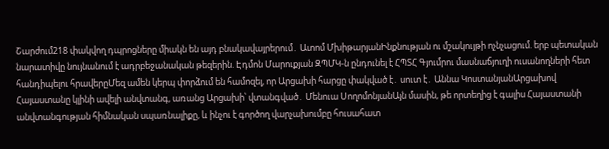Շարժում218 փակվող դպրոցները միակն են այդ բնակավայրերում․ Ատոմ ՄխիթարյանԻնքնության ու մշակույթի ոչնչացում. երբ պետական նարատիվը նույնանում է ադրբեջանական թեզերին. Էդմոն Մարուքյան ԶՊՄԿ-ն ընդունել է ՀՊՏՀ Գյումրու մասնաճյուղի ուսանողների հետ հանդիպելու հրավերըՄեզ ամեն կերպ փորձում են համոզել, որ Արցախի հարցը փակված է․ սուտ է․ Աննա ԿոստանյանԱրցախով Հայաստանը կլինի ավելի անվտանգ, առանց Արցախի՝ վտանգված․ Մենուա ՍողոմոնյանԱյն մասին, թե որտեղից է գալիս Հայաստանի անվտանգության հիմնական սպառնալիքը, և ինչու է գործող վարչախումբը հուսահատ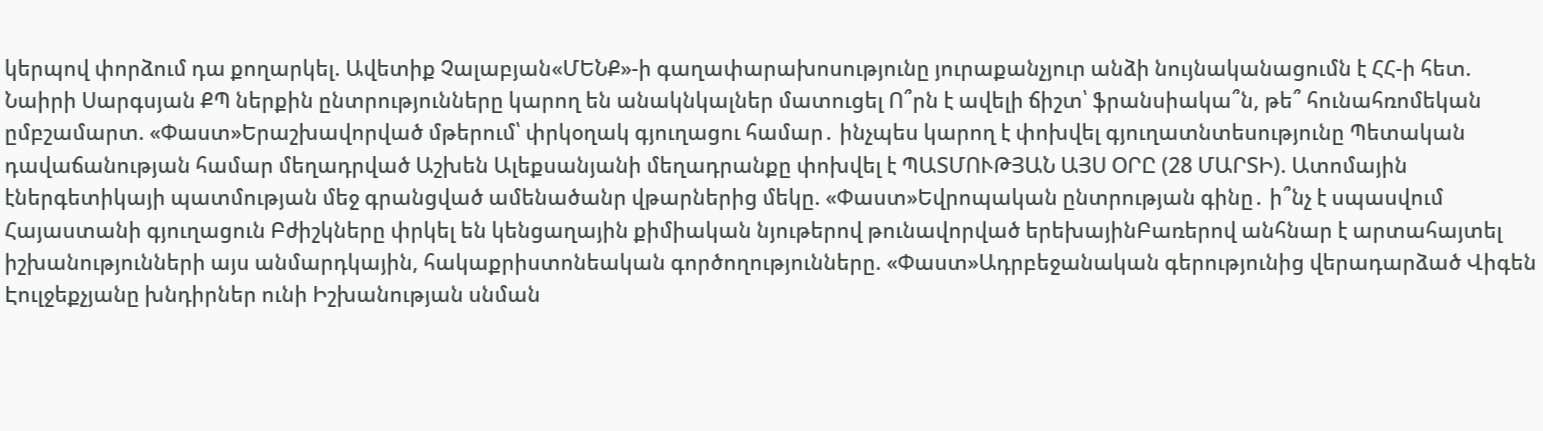կերպով փորձում դա քողարկել. Ավետիք Չալաբյան«ՄԵՆՔ»-ի գաղափարախոսությունը յուրաքանչյուր անձի նույնականացումն է ՀՀ-ի հետ. Նաիրի Սարգսյան ՔՊ ներքին ընտրությունները կարող են անակնկալներ մատուցել Ո՞րն է ավելի ճիշտ՝ ֆրանսիակա՞ն, թե՞ հունահռոմեկան ըմբշամարտ. «Փաստ»Երաշխավորված մթերում՝ փրկօղակ գյուղացու համար․ ինչպես կարող է փոխվել գյուղատնտեսությունը Պետական դավաճանության համար մեղադրված Աշխեն Ալեքսանյանի մեղադրանքը փոխվել է ՊԱՏՄՈՒԹՅԱՆ ԱՅՍ ՕՐԸ (28 ՄԱՐՏԻ). Ատոմային էներգետիկայի պատմության մեջ գրանցված ամենածանր վթարներից մեկը. «Փաստ»Եվրոպական ընտրության գինը․ ի՞նչ է սպասվում Հայաստանի գյուղացուն Բժիշկները փրկել են կենցաղային քիմիական նյութերով թունավորված երեխայինԲառերով անհնար է արտահայտել իշխանությունների այս անմարդկային, հակաքրիստոնեական գործողությունները. «Փաստ»Ադրբեջանական գերությունից վերադարձած Վիգեն Էուլջեքչյանը խնդիրներ ունի Իշխանության սնման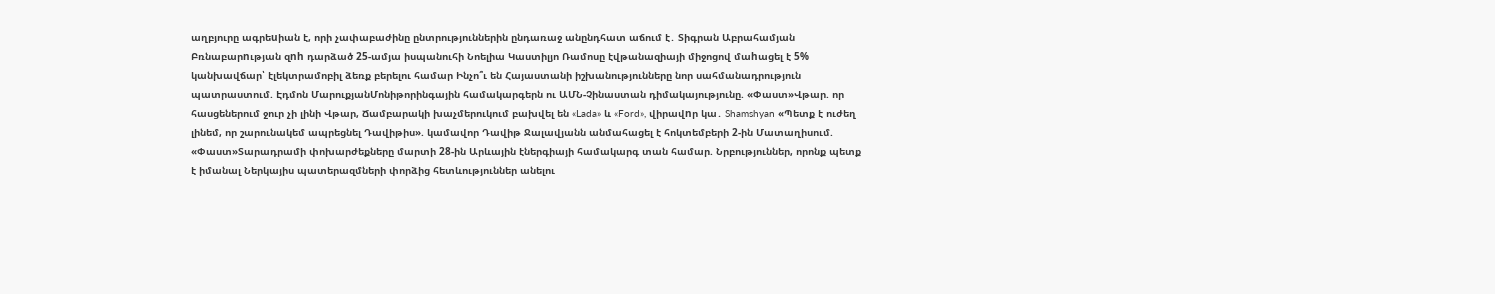աղբյուրը ագրեuիան է, որի չափաբաժինը ընտրություններին ընդառաջ անընդհատ աճում է․ Տիգրան Աբրահամյան Բռնաբարnւթյան զnh դարձած 25-ամյա իսպանուհի Նոելիա Կաստիլյո Ռամոսը էվթանազիայի միջոցով մաhացել է 5% կանխավճար՝ էլեկտրամոբիլ ձեռք բերելու համար Ինչո՞ւ են Հայաստանի իշխանությունները նոր սահմանադրություն պատրաստում. Էդմոն ՄարուքյանՄոնիթորինգային համակարգերն ու ԱՄՆ-Չինաստան դիմակայությունը. «Փաստ»Վթար. որ հասցեներում ջուր չի լինի Վթար, Ճամբարակի խաչմերուկում բախվել են «Lada» և «Ford», վիրավnր կա․ Shamshyan «Պետք է ուժեղ լինեմ, որ շարունակեմ ապրեցնել Դավիթիս». կամավոր Դավիթ Ջալավյանն անմահացել է հոկտեմբերի 2-ին Մատաղիսում. «Փաստ»Տարադրամի փոխարժեքները մարտի 28-ին Արևային էներգիայի համակարգ տան համար. Նրբություններ, որոնք պետք է իմանալ Ներկայիս պատերազմների փորձից հետևություններ անելու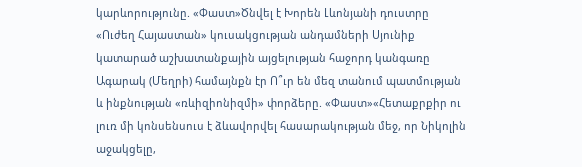կարևորությունը. «Փաստ»Ծնվել է Խորեն Լևոնյանի դուստրը «Ուժեղ Հայաստան» կուսակցության անդամների Սյունիք կատարած աշխատանքային այցելության հաջորդ կանգառը Ագարակ (Մեղրի) համայնքն էր Ո՞ւր են մեզ տանում պատմության և ինքնության «ռևիզիոնիզմի» փորձերը. «Փաստ»«Հետաքրքիր ու լուռ մի կոնսենսուս է ձևավորվել հասարակության մեջ, որ Նիկոլին աջակցելը,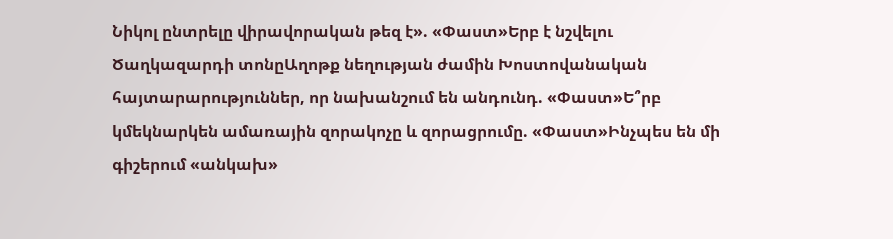Նիկոլ ընտրելը վիրավորական թեզ է». «Փաստ»Երբ է նշվելու Ծաղկազարդի տոնըԱղոթք նեղության ժամին Խոստովանական հայտարարություններ, որ նախանշում են անդունդ. «Փաստ»Ե՞րբ կմեկնարկեն ամառային զորակոչը և զորացրումը. «Փաստ»Ինչպես են մի գիշերում «անկախ»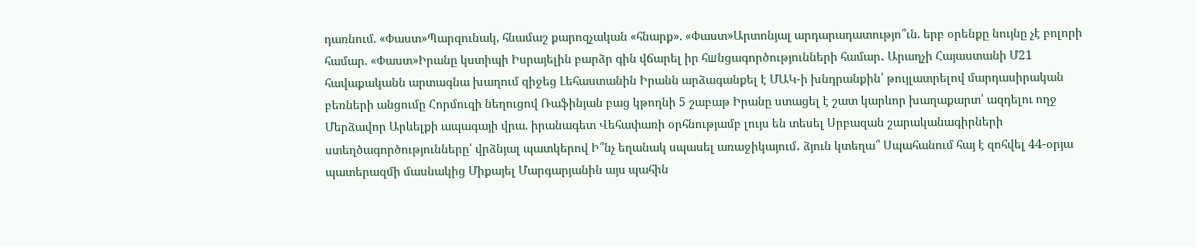դառնում. «Փաստ»Պարզունակ, հնամաշ քարոզչական «հնարք». «Փաստ»Արտոնյալ արդարադատությո՞ւն. երբ օրենքը նույնը չէ բոլորի համար. «Փաստ»Իրանը կստիպի Իսրայելին բարձր գին վճարել իր հшնցագործությունների համար․ Արաղչի Հայաստանի Մ21 հավաքականն արտագնա խաղում զիջեց Լեհաստանին Իրանն արձագանքել է ՄԱԿ-ի խնդրանքին՝ թույլատրելով մարդասիրական բեռների անցումը Հորմուզի նեղուցով Ռաֆինյան բաց կթողնի 5 շաբաթ Իրանը ստացել է շատ կարևոր խաղաքարտ՝ ազդելու ողջ Մերձավոր Արևելքի ապագայի վրա. իրանագետ Վեհափառի օրհնությամբ լույս են տեսել Սրբազան շարականագիրների ստեղծագործությունները՝ վրձնյալ պատկերով Ի՞նչ եղանակ սպասել առաջիկայում․ ձյուն կտեղա՞ Սպահանում հայ է զոհվել 44-օրյա պատերազմի մասնակից Միքայել Մարգարյանին այս պահին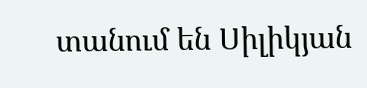տանում են Սիլիկյան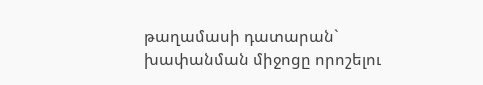թաղամասի դատարան` խափանման միջոցը որոշելու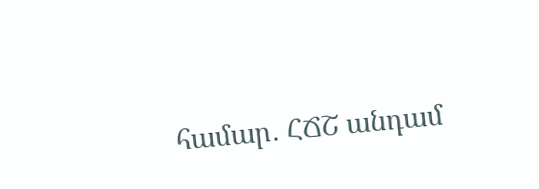համար․ ՀՃՇ անդամ